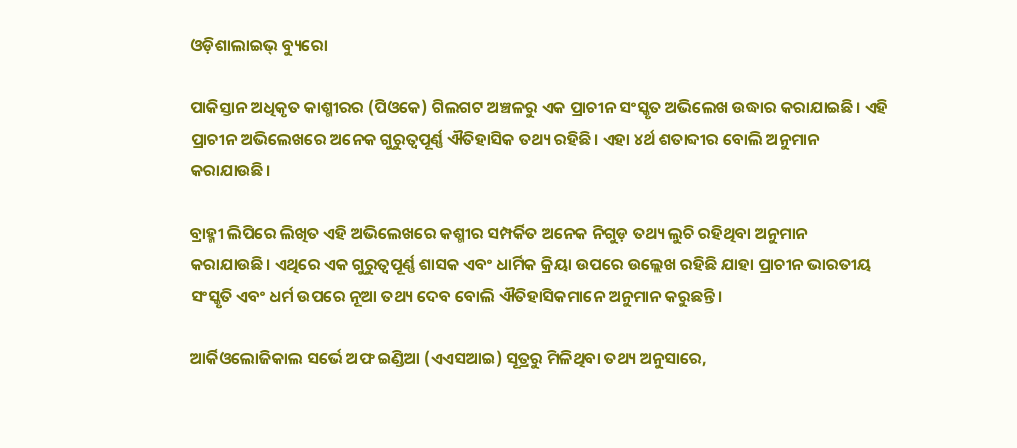ଓଡ଼ିଶାଲାଇଭ୍ ବ୍ୟୁରୋ

ପାକିସ୍ତାନ ଅଧିକୃତ କାଶ୍ମୀରର (ପିଓକେ) ଗିଲଗଟ ଅଞ୍ଚଳରୁ ଏକ ପ୍ରାଚୀନ ସଂସ୍କୃତ ଅଭିଲେଖ ଉଦ୍ଧାର କରାଯାଇଛି। ଏହି ପ୍ରାଚୀନ ଅଭିଲେଖରେ ଅନେକ ଗୁରୁତ୍ୱପୂର୍ଣ୍ଣ ଐତିହାସିକ ତଥ୍ୟ ରହିଛି। ଏହା ୪ର୍ଥ ଶତାବ୍ଦୀର ବୋଲି ଅନୁମାନ କରାଯାଉଛି।

ବ୍ରାହ୍ମୀ ଲିପିରେ ଲିଖିତ ଏହି ଅଭିଲେଖରେ କଶ୍ମୀର ସମ୍ପର୍କିତ ଅନେକ ନିଗୁଡ଼ ତଥ୍ୟ ଲୁଚି ରହିଥିବା ଅନୁମାନ କରାଯାଉଛି। ଏଥିରେ ଏକ ଗୁରୁତ୍ୱପୂର୍ଣ୍ଣ ଶାସକ ଏବଂ ଧାର୍ମିକ କ୍ରିୟା ଉପରେ ଉଲ୍ଲେଖ ରହିଛି ଯାହା ପ୍ରାଚୀନ ଭାରତୀୟ ସଂସ୍କୃତି ଏବଂ ଧର୍ମ ଉପରେ ନୂଆ ତଥ୍ୟ ଦେବ ବୋଲି ଐତିହାସିକମାନେ ଅନୁମାନ କରୁଛନ୍ତି।

ଆର୍କିଓଲୋଜିକାଲ ସର୍ଭେ ଅଫ ଇଣ୍ଡିଆ (ଏଏସଆଇ) ସୂତ୍ରରୁ ମିଳିଥିବା ତଥ୍ୟ ଅନୁସାରେ,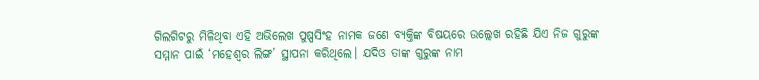ଗିଲଗିଟରୁ ମିଳିଥିବା ଏହି ଅଭିଲେଖ ପୁଷ୍ପସିଂହ ନାମକ ଜଣେ ବ୍ୟକ୍ତିଙ୍କ ବିଷୟରେ ଉଲ୍ଲେଖ ରହିଛି ଯିଏ ନିଜ ଗୁରୁଙ୍କ ସମ୍ମାନ ପାଇଁ ‘ମହେଶ୍ୱର ଲିଙ୍ଗ’ ସ୍ଥାପନା କରିଥିଲେ। ଯଦିଓ ତାଙ୍କ ଗୁରୁଙ୍କ ନାମ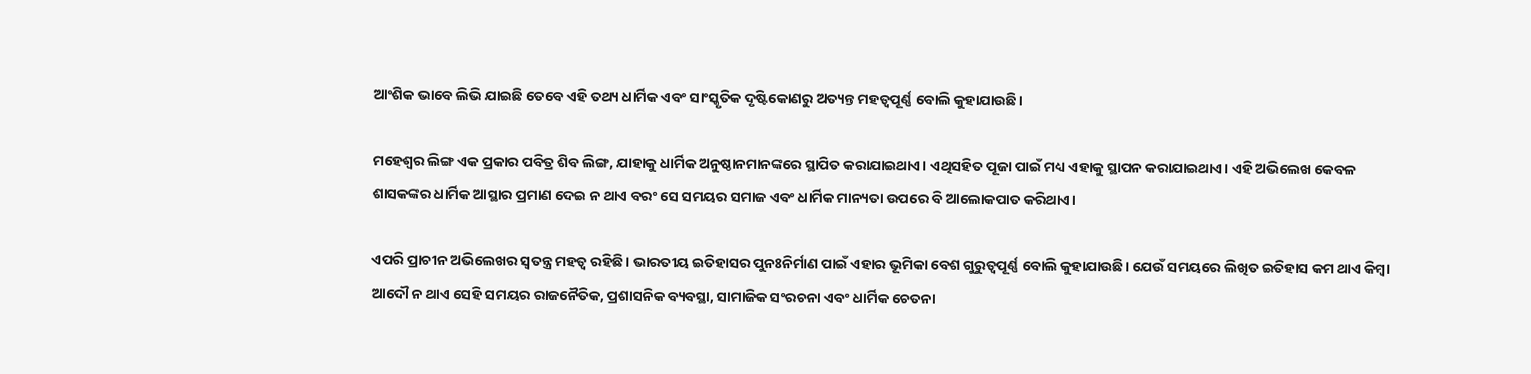ଆଂଶିକ ଭାବେ ଲିଭି ଯାଇଛି ତେବେ ଏହି ତଥ୍ୟ ଧାର୍ମିକ ଏବଂ ସାଂସ୍କୃତିକ ଦୃଷ୍ଟିକୋଣରୁ ଅତ୍ୟନ୍ତ ମହତ୍ୱପୂର୍ଣ୍ଣ ବୋଲି କୁହାଯାଉଛି।

ମହେଶ୍ୱର ଲିଙ୍ଗ ଏକ ପ୍ରକାର ପବିତ୍ର ଶିବ ଲିଙ୍ଗ, ଯାହାକୁ ଧାର୍ମିକ ଅନୁଷ୍ଠାନମାନଙ୍କରେ ସ୍ଥାପିତ କରାଯାଇଥାଏ। ଏଥିସହିତ ପୂଜା ପାଇଁ ମଧ୍ୟ ଏହାକୁ ସ୍ଥାପନ କରାଯାଇଥାଏ। ଏହି ଅଭିଲେଖ କେବଳ ଶାସକଙ୍କର ଧାର୍ମିକ ଆସ୍ଥାର ପ୍ରମାଣ ଦେଇ ନ ଥାଏ ବରଂ ସେ ସମୟର ସମାଜ ଏବଂ ଧାର୍ମିକ ମାନ୍ୟତା ଉପରେ ବି ଆଲୋକପାତ କରିଥାଏ।

ଏପରି ପ୍ରାଚୀନ ଅଭିଲେଖର ସ୍ୱତନ୍ତ୍ର ମହତ୍ୱ ରହିଛି। ଭାରତୀୟ ଇତିହାସର ପୁନଃନିର୍ମାଣ ପାଇଁ ଏହାର ଭୂମିକା ବେଶ ଗୁରୁତ୍ୱପୂର୍ଣ୍ଣ ବୋଲି କୁହାଯାଉଛି। ଯେଉଁ ସମୟରେ ଲିଖିତ ଇତିହାସ କମ ଥାଏ କିମ୍ବା ଆଦୌ ନ ଥାଏ ସେହି ସମୟର ରାଜନୈତିକ, ପ୍ରଶାସନିକ ବ୍ୟବସ୍ଥା, ସାମାଜିକ ସଂରଚନା ଏବଂ ଧାର୍ମିକ ଚେତନା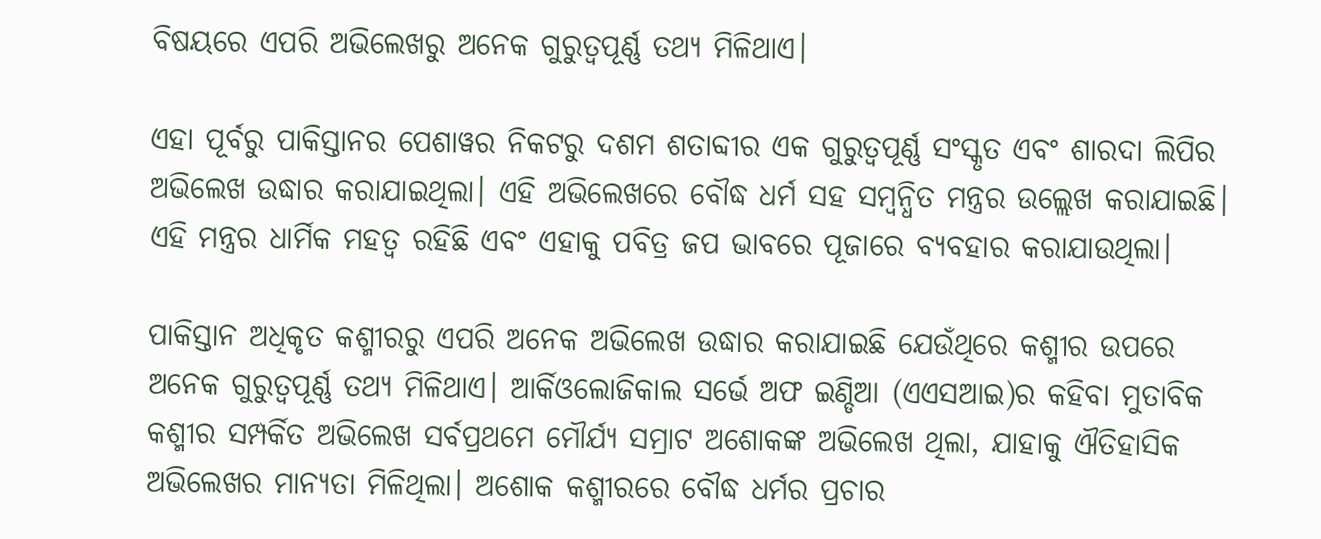ବିଷୟରେ ଏପରି ଅଭିଲେଖରୁ ଅନେକ ଗୁରୁତ୍ୱପୂର୍ଣ୍ଣ ତଥ୍ୟ ମିଳିଥାଏ।

ଏହା ପୂର୍ବରୁ ପାକିସ୍ତାନର ପେଶାୱର ନିକଟରୁ ଦଶମ ଶତାବ୍ଦୀର ଏକ ଗୁରୁତ୍ୱପୂର୍ଣ୍ଣ ସଂସ୍କୃତ ଏବଂ ଶାରଦା ଲିପିର ଅଭିଲେଖ ଉଦ୍ଧାର କରାଯାଇଥିଲା। ଏହି ଅଭିଲେଖରେ ବୌଦ୍ଧ ଧର୍ମ ସହ ସମ୍ବନ୍ଧିତ ମନ୍ତ୍ରର ଉଲ୍ଲେଖ କରାଯାଇଛି। ଏହି ମନ୍ତ୍ରର ଧାର୍ମିକ ମହତ୍ୱ ରହିଛି ଏବଂ ଏହାକୁ ପବିତ୍ର ଜପ ଭାବରେ ପୂଜାରେ ବ୍ୟବହାର କରାଯାଉଥିଲା।

ପାକିସ୍ତାନ ଅଧିକୃତ କଶ୍ମୀରରୁ ଏପରି ଅନେକ ଅଭିଲେଖ ଉଦ୍ଧାର କରାଯାଇଛି ଯେଉଁଥିରେ କଶ୍ମୀର ଉପରେ ଅନେକ ଗୁରୁତ୍ୱପୂର୍ଣ୍ଣ ତଥ୍ୟ ମିଳିଥାଏ। ଆର୍କିଓଲୋଜିକାଲ ସର୍ଭେ ଅଫ ଇଣ୍ଡିଆ (ଏଏସଆଇ)ର କହିବା ମୁତାବିକ କଶ୍ମୀର ସମ୍ପର୍କିତ ଅଭିଲେଖ ସର୍ବପ୍ରଥମେ ମୌର୍ଯ୍ୟ ସମ୍ରାଟ ଅଶୋକଙ୍କ ଅଭିଲେଖ ଥିଲା, ଯାହାକୁ ଐତିହାସିକ ଅଭିଲେଖର ମାନ୍ୟତା ମିଳିଥିଲା। ଅଶୋକ କଶ୍ମୀରରେ ବୌଦ୍ଧ ଧର୍ମର ପ୍ରଚାର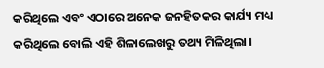କରିଥିଲେ ଏବଂ ଏଠାରେ ଅନେକ ଜନହିତକର କାର୍ଯ୍ୟ ମଧ୍ୟ କରିଥିଲେ ବୋଲି ଏହି ଶିଳାଲେଖରୁ ତଥ୍ୟ ମିଳିଥିଲା।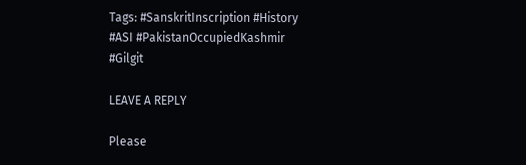Tags: #SanskritInscription #History #ASI #PakistanOccupiedKashmir #Gilgit

LEAVE A REPLY

Please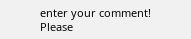enter your comment!
Please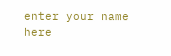enter your name here